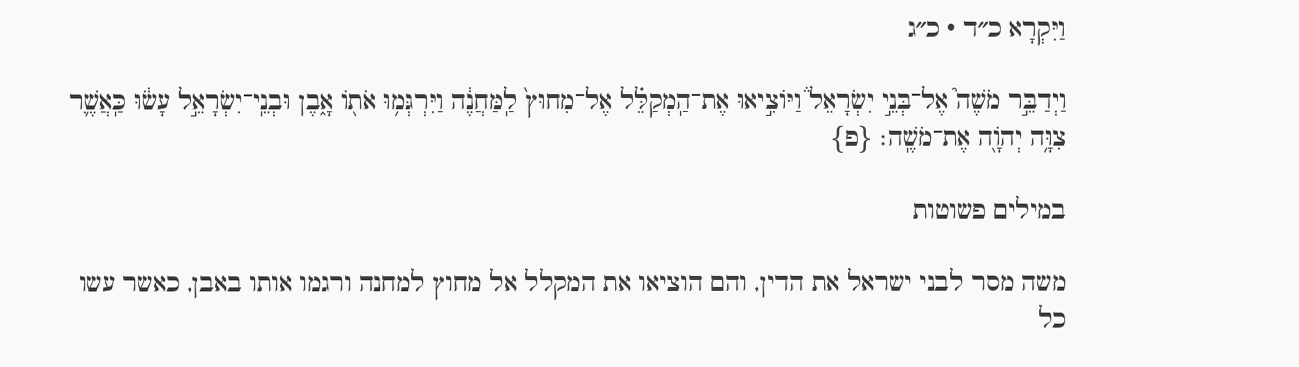וַיִּקְרָא כ״ד · כ״ג

וַיְדַבֵּ֣ר מֹשֶׁה֮ אֶל־בְּנֵ֣י יִשְׂרָאֵל֒ וַיּוֹצִ֣יאוּ אֶת־הַֽמְקַלֵּ֗ל אֶל־מִחוּץ֙ לַֽמַּחֲנֶ֔ה וַיִּרְגְּמ֥וּ אֹת֖וֹ אָ֑בֶן וּבְנֵֽי־יִשְׂרָאֵ֣ל עָשׂ֔וּ כַּֽאֲשֶׁ֛ר צִוָּ֥ה יְהֹוָ֖ה אֶת־מֹשֶֽׁה׃ {פ}

במילים פשוטות

משה מסר לבני ישראל את הדין, והם הוציאו את המקלל אל מחוץ למחנה ורגמו אותו באבן, כאשר עשו כל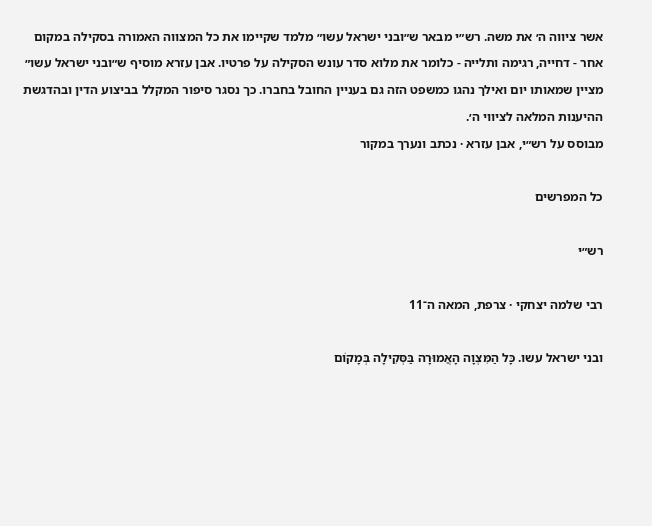אשר ציווה ה׳ את משה. רש״י מבאר ש״ובני ישראל עשו״ מלמד שקיימו את כל המצווה האמורה בסקילה במקום אחר - דחייה, רגימה ותלייה - כלומר את מלוא סדר עונש הסקילה על פרטיו. אבן עזרא מוסיף ש״ובני ישראל עשו״ מציין שמאותו יום ואילך נהגו כמשפט הזה גם בעניין החובל בחברו. כך נסגר סיפור המקלל בביצוע הדין ובהדגשת ההיענות המלאה לציווי ה׳.
מבוסס על רש״י, אבן עזרא · נכתב ונערך במקור

כל המפרשים

רש״י

רבי שלמה יצחקי · צרפת, המאה ה־11

ובני ישראל עשו. כָּל הַמִּצְוָה הָאֲמוּרָה בַּסְּקִילָה בְּמָקוֹם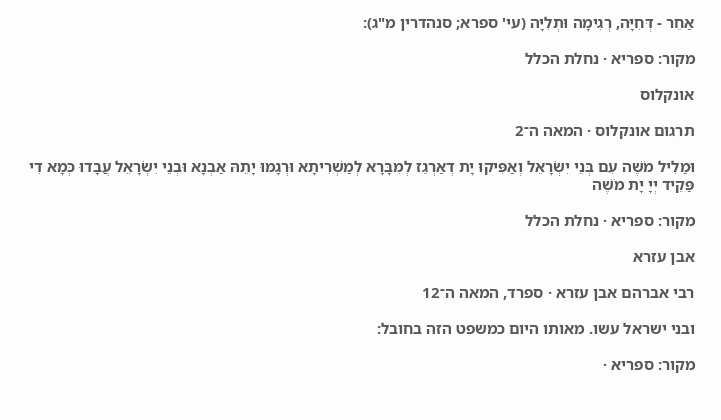אַחֵר - דְּחִיָּה, רְגִימָה וּתְלִיָּה (עי' ספרא; סנהדרין מ"ג):

מקור: ספריא · נחלת הכלל

אונקלוס

תרגום אונקלוס · המאה ה־2

וּמַלִיל מֹשֶׁה עִם בְּנֵי יִשְׂרָאֵל וְאַפִּיקוּ יָת דְאַרְגֵז לְמִבָּרָא לְמַשְׁרִיתָא וּרְגָמוּ יָתֵהּ אַבְנָא וּבְנֵי יִשְׂרָאֵל עֲבָדוּ כְּמָא דִי פַּקֵיד יְיָ יָת מֹשֶׁה

מקור: ספריא · נחלת הכלל

אבן עזרא

רבי אברהם אבן עזרא · ספרד, המאה ה־12

ובני ישראל עשו. מאותו היום כמשפט הזה בחובל:

מקור: ספריא ·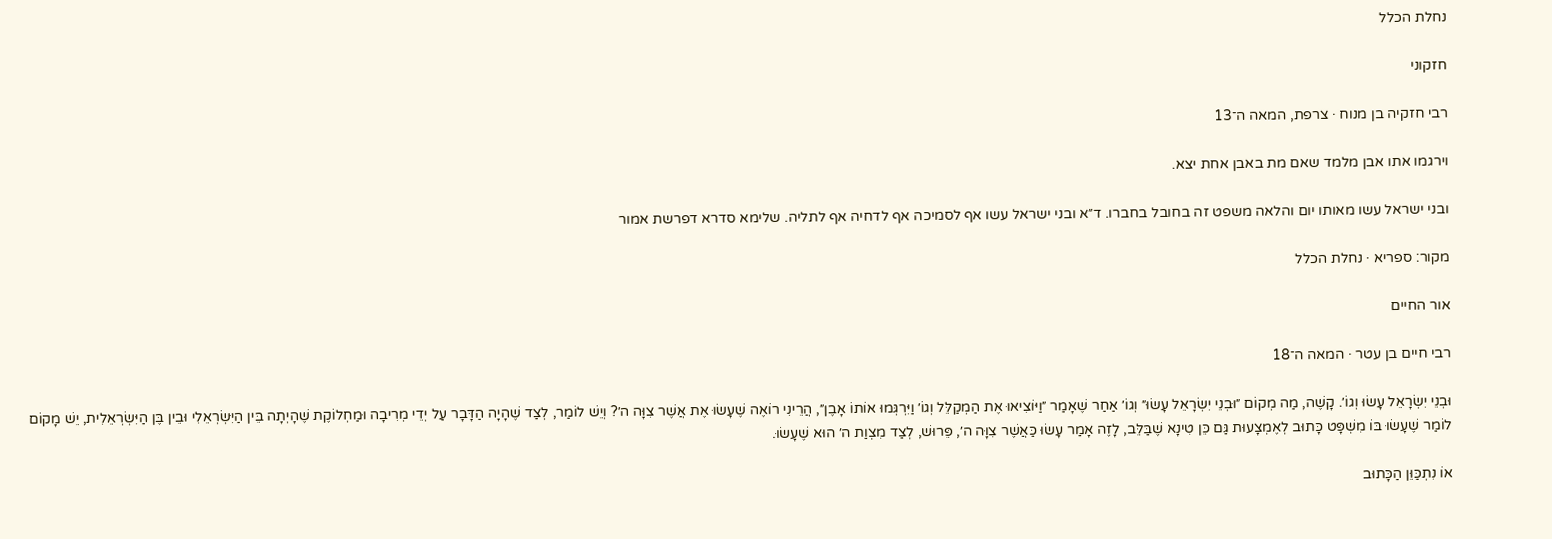נחלת הכלל

חזקוני

רבי חזקיה בן מנוח · צרפת, המאה ה־13

וירגמו אתו אבן מלמד שאם מת באבן אחת יצא.

ובני ישראל עשו מאותו יום והלאה משפט זה בחובל בחברו. ד״א ובני ישראל עשו אף לסמיכה אף לדחיה אף לתליה. שלימא סדרא דפרשת אמור

מקור: ספריא · נחלת הכלל

אור החיים

רבי חיים בן עטר · המאה ה־18

וּבְנֵי יִשְׂרָאֵל עָשׂוּ וְגוֹ׳. קָשֶׁה, מַה מְקוֹם ״וּבְנֵי יִשְׂרָאֵל עָשׂוּ״ וְגוֹ׳ אַחַר שֶׁאָמַר ״וַיּוֹצִיאוּ אֶת הַמְקַלֵּל וְגוֹ׳ וַיִּרְגְּמוּ אוֹתוֹ אָבֶן״, הֲרֵינִי רוֹאֶה שֶׁעָשׂוּ אֶת אֲשֶׁר צִוָּה ה׳? וְיֵשׁ לוֹמַר, לְצַד שֶׁהָיָה הַדָּבָר עַל יְדֵי מְרִיבָה וּמַחְלוֹקֶת שֶׁהָיְתָה בֵּין הַיִּשְׂרְאֵלִי וּבֵין בֶּן הַיִּשְׂרְאֵלִית, יֵשׁ מָקוֹם לוֹמַר שֶׁעָשׂוּ בּוֹ מִשְׁפָּט כָּתוּב לְאֶמְצָעוּת גַּם כֵּן טִינָא שֶׁבַּלֵּב, לָזֶה אָמַר עָשׂוּ כַּאֲשֶׁר צִוָּה ה׳, פֵּרוּשׁ, לְצַד מִצְוַת ה׳ הוּא שֶׁעָשׂוּ.

אוֹ נִתְכַּוֵּן הַכָּתוּב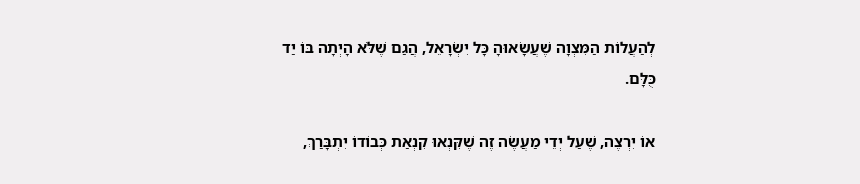לְהַעֲלוֹת הַמִּצְוָה שֶׁעֲשָׂאוּהָ כָּל יִשְׂרָאֵל, הֲגַם שֶׁלֹּא הָיְתָה בּוֹ יַד כֻּלָּם.

אוֹ יִרְצֶה, שֶׁעַל יְדֵי מַעֲשֶׂה זֶה שֶׁקִּנְאוּ קִנְאַת כְּבוֹדוֹ יִתְבָּרַךְ,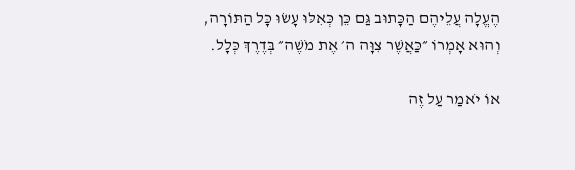הֶעֱלָה עֲלֵיהֶם הַכָּתוּב גַּם כֵּן כְּאִלּוּ עָשׂוּ כָּל הַתּוֹרָה, וְהוּא אָמְרוֹ ״כַּאֲשֶׁר צִוָּה ה׳ אֶת מֹשֶׁה״ בְּדֶרֶךְ כְּלָל.

אוֹ יֹאמַר עַל זֶה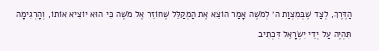הַדֶּרֶךְ, לְצַד שֶׁבְּמִצְוַת ה׳ לְמֹשֶׁה אָמַר הוֹצֵא אֶת הַמְקַלֵּל שֶׁחוֹזֵר אֶל מֹשֶׁה כִּי הוּא יוֹצִיא אוֹתוֹ, וְהָרְגִימָה תִּהְיֶה עַל יְדֵי יִשְׂרָאֵל דִּכְתִיב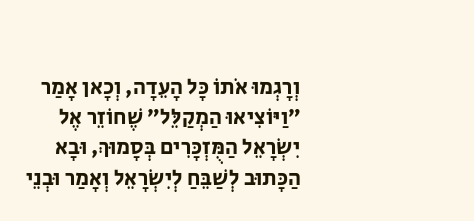וְרָגְמוּ אֹתוֹ כָּל הָעֵדָה, וְכָאן אָמַר ״וַיּוֹצִיאוּ הַמְקַלֵּל״ שֶׁחוֹזֵר אֶל יִשְׂרָאֵל הַמֻּזְכָּרִים בְּסָמוּךְ, וּבָא הַכָּתוּב לְשַׁבֵּחַ לְיִשְׂרָאֵל וְאָמַר וּבְנֵי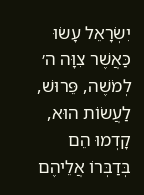יִשְׂרָאֵל עָשׂוּ כַּאֲשֶׁר צִוָּה ה׳ לְמֹשֶׁה, פֵּרוּשׁ, לַעֲשׂוֹת הוּא, קָדְמוּ הֵם בְּדַבְּרוֹ אֲלֵיהֶם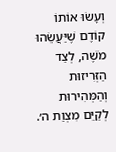וְעָשׂוּ אוֹתוֹ קוֹדֶם שֶׁיַּעֲשֵׂהוּ מֹשֶׁה, לְצַד הַזְּרִיזוּת וְהַמְּהִירוּת לְקַיֵּם מִצְוַת ה׳.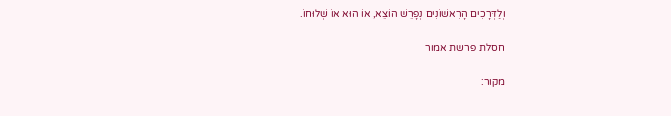וְלַדְּרָכִים הָרִאשׁוֹנִים נְפָרֵשׁ הוֹצֵא, אוֹ הוּא אוֹ שְׁלוּחוֹ.

חסלת פרשת אמור

מקור: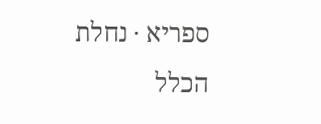ספריא · נחלת הכלל